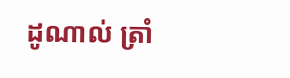ដូណាល់ ត្រាំ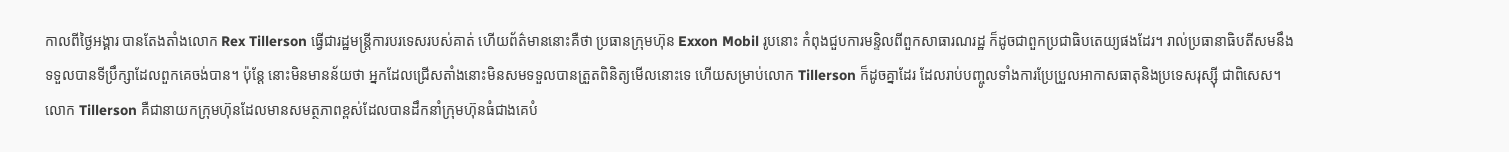កាលពីថ្ងៃអង្គារ បានតែងតាំងលោក Rex Tillerson ធ្វើជារដ្ឋមន្ត្រីការបរទេសរបស់គាត់ ហើយព័ត៌មាននោះគឺថា ប្រធានក្រុមហ៊ុន Exxon Mobil រូបនោះ កំពុងជួបការមន្ទិលពីពួកសាធារណរដ្ឋ ក៏ដូចជាពួកប្រជាធិបតេយ្យផងដែរ។ រាល់ប្រធានាធិបតីសមនឹងទទួលបានទីប្រឹក្សាដែលពួកគេចង់បាន។ ប៉ុន្តែ នោះមិនមានន័យថា អ្នកដែលជ្រើសតាំងនោះមិនសមទទួលបានត្រួតពិនិត្យមើលនោះទេ ហើយសម្រាប់លោក Tillerson ក៏ដូចគ្នាដែរ ដែលរាប់បញ្ចូលទាំងការប្រែប្រួលអាកាសធាតុនិងប្រទេសរុស្ស៊ី ជាពិសេស។
លោក Tillerson គឺជានាយកក្រុមហ៊ុនដែលមានសមត្ថភាពខ្ពស់ដែលបានដឹកនាំក្រុមហ៊ុនធំជាងគេបំ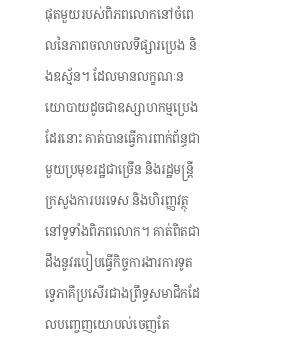ផុតមួយរបស់ពិភពលោកនៅចំពេលនៃភាពចលាចលទីផ្សារប្រេង និងឧស្ម័ន។ ដែលមានលក្ខណៈនយោបាយដូចជាឧស្សាហកម្មប្រេងដែរនោះ គាត់បានធ្វើការពាក់ព័ន្ធជាមួយប្រមុខរដ្ឋជាច្រើន និងរដ្ឋមន្ត្រីក្រសួងការបរទេស និងហិរញ្ញវត្ថុនៅទូទាំងពិភពលោក។ គាត់ពិតជាដឹងនូវរបៀបធ្វើកិច្ចការងារការទូតទ្វេភាគីប្រសើរជាងព្រឹទ្ធសមាជិកដែលបញ្ចេញយោបល់ចេញតែ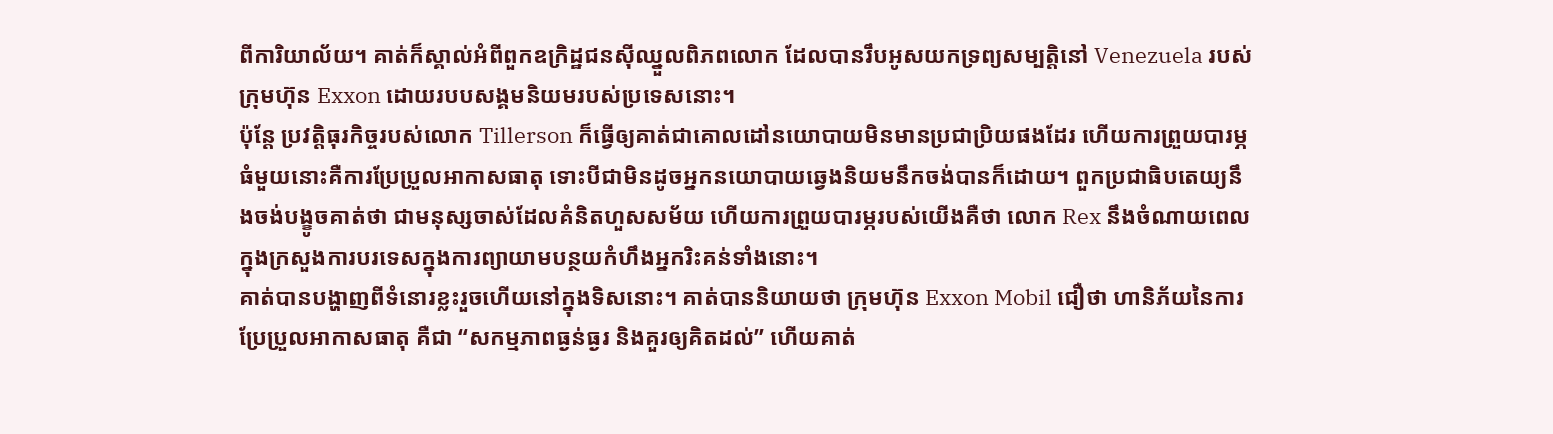ពីការិយាល័យ។ គាត់ក៏ស្គាល់អំពីពួកឧក្រិដ្ឋជនស៊ីឈ្នួលពិភពលោក ដែលបានរឹបអូសយកទ្រព្យសម្បត្តិនៅ Venezuela របស់ក្រុមហ៊ុន Exxon ដោយរបបសង្គមនិយមរបស់ប្រទេសនោះ។
ប៉ុន្តែ ប្រវត្តិធុរកិច្ចរបស់លោក Tillerson ក៏ធ្វើឲ្យគាត់ជាគោលដៅនយោបាយមិនមានប្រជាប្រិយផងដែរ ហើយការព្រួយបារម្ភធំមួយនោះគឺការប្រែប្រួលអាកាសធាតុ ទោះបីជាមិនដូចអ្នកនយោបាយឆ្វេងនិយមនឹកចង់បានក៏ដោយ។ ពួកប្រជាធិបតេយ្យនឹងចង់បង្ខូចគាត់ថា ជាមនុស្សចាស់ដែលគំនិតហួសសម័យ ហើយការព្រួយបារម្ភរបស់យើងគឺថា លោក Rex នឹងចំណាយពេលក្នុងក្រសួងការបរទេសក្នុងការព្យាយាមបន្ថយកំហឹងអ្នករិះគន់ទាំងនោះ។
គាត់បានបង្ហាញពីទំនោរខ្លះរួចហើយនៅក្នុងទិសនោះ។ គាត់បាននិយាយថា ក្រុមហ៊ុន Exxon Mobil ជឿថា ហានិភ័យនៃការប្រែប្រួលអាកាសធាតុ គឺជា “សកម្មភាពធ្ងន់ធ្ងរ និងគួរឲ្យគិតដល់” ហើយគាត់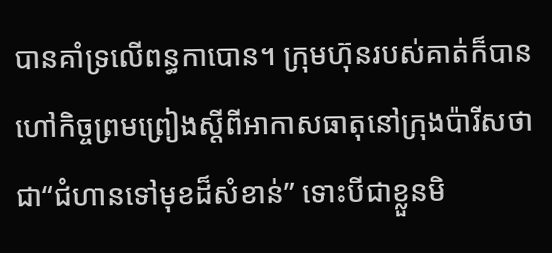បានគាំទ្រលើពន្ធកាបោន។ ក្រុមហ៊ុនរបស់គាត់ក៏បានហៅកិច្ចព្រមព្រៀងស្តីពីអាកាសធាតុនៅក្រុងប៉ារីសថា ជា“ជំហានទៅមុខដ៏សំខាន់” ទោះបីជាខ្លួនមិ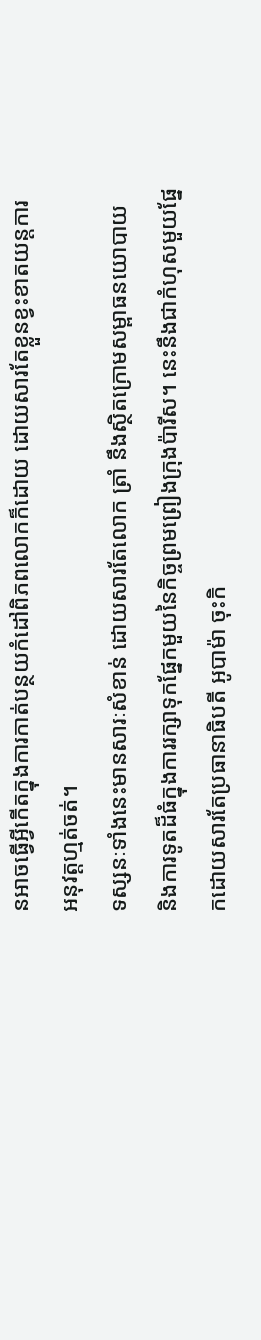នអាចធ្វើអ្វីកើតក្នុងការកាត់បន្ថយកំដៅពិភពលោកក៏ដោយ ដោយសារតែខ្លួនខ្វះខាតយន្តការអនុវត្តហ្មត់ចត់។
ទស្សនៈទាំងនេះមានសារៈសំខាន់ ដោយសារតែលោក ត្រាំ នឹងស្ថិតក្រោមសម្ពាធនយោបាយ និងការទូតដ៏ធំក្នុងការរក្សាទុកផ្នែកមួយនៃកិច្ចព្រមព្រៀងក្រុងប៉ារីស។ នេះនឹងជាកំហុសមួយផ្នែកដោយសារតែប្រធានាធិបតី អូបាម៉ា ចុះកិ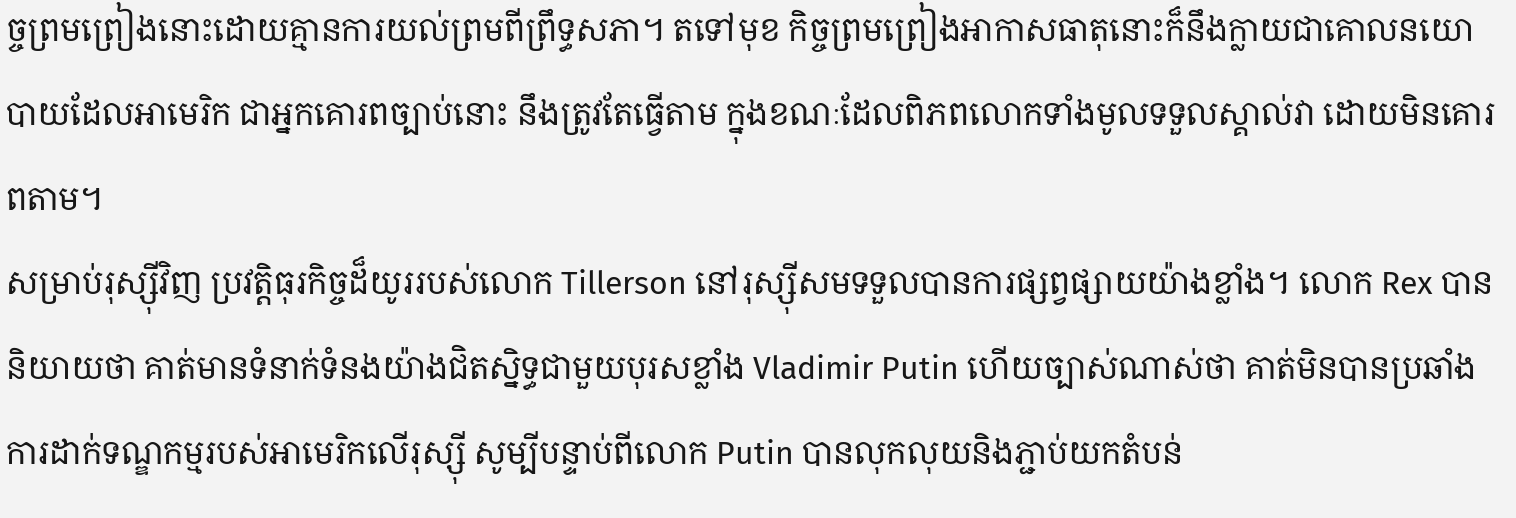ច្ចព្រមព្រៀងនោះដោយគ្មានការយល់ព្រមពីព្រឹទ្ធសភា។ តទៅមុខ កិច្ចព្រមព្រៀងអាកាសធាតុនោះក៏នឹងក្លាយជាគោលនយោបាយដែលអាមេរិក ជាអ្នកគោរពច្បាប់នោះ នឹងត្រូវតែធ្វើតាម ក្នុងខណៈដែលពិភពលោកទាំងមូលទទួលស្គាល់វា ដោយមិនគោរពតាម។
សម្រាប់រុស្ស៊ីវិញ ប្រវត្តិធុរកិច្ចដ៏យូររបស់លោក Tillerson នៅរុស្ស៊ីសមទទួលបានការផ្សព្វផ្សាយយ៉ាងខ្លាំង។ លោក Rex បាននិយាយថា គាត់មានទំនាក់ទំនងយ៉ាងជិតស្និទ្ធជាមួយបុរសខ្លាំង Vladimir Putin ហើយច្បាស់ណាស់ថា គាត់មិនបានប្រឆាំងការដាក់ទណ្ឌកម្មរបស់អាមេរិកលើរុស្ស៊ី សូម្បីបន្ទាប់ពីលោក Putin បានលុកលុយនិងភ្ជាប់យកតំបន់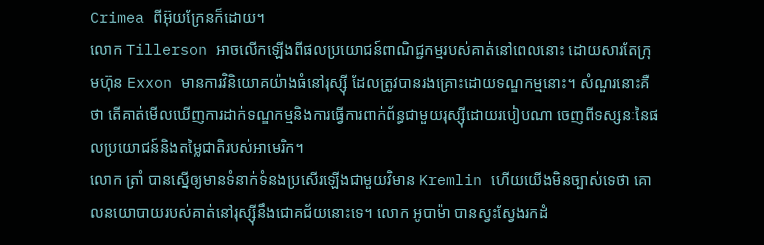Crimea ពីអ៊ុយក្រែនក៏ដោយ។
លោក Tillerson អាចលើកឡើងពីផលប្រយោជន៍ពាណិជ្ជកម្មរបស់គាត់នៅពេលនោះ ដោយសារតែក្រុមហ៊ុន Exxon មានការវិនិយោគយ៉ាងធំនៅរុស្ស៊ី ដែលត្រូវបានរងគ្រោះដោយទណ្ឌកម្មនោះ។ សំណួរនោះគឺថា តើគាត់មើលឃើញការដាក់ទណ្ឌកម្មនិងការធ្វើការពាក់ព័ន្ធជាមួយរុស្ស៊ីដោយរបៀបណា ចេញពីទស្សនៈនៃផលប្រយោជន៍និងតម្លៃជាតិរបស់អាមេរិក។
លោក ត្រាំ បានស្នើឲ្យមានទំនាក់ទំនងប្រសើរឡើងជាមួយវិមាន Kremlin ហើយយើងមិនច្បាស់ទេថា គោលនយោបាយរបស់គាត់នៅរុស្ស៊ីនឹងជោគជ័យនោះទេ។ លោក អូបាម៉ា បានស្វះស្វែងរកដំ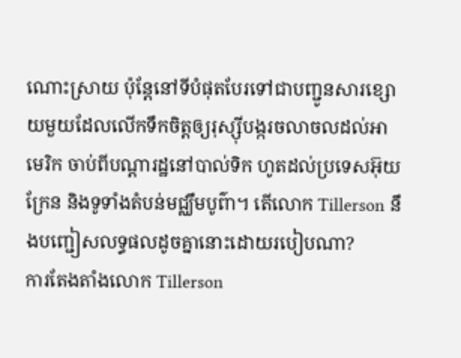ណោះស្រាយ ប៉ុន្តែនៅទីបំផុតបែរទៅជាបញ្ជូនសារខ្សោយមួយដែលលើកទឹកចិត្តឲ្យរុស្ស៊ីបង្ករចលាចលដល់អាមេរិក ចាប់ពីបណ្តារដ្ឋនៅបាល់ទិក ហូតដល់ប្រទេសអ៊ុយក្រែន និងទូទាំងតំបន់មជ្ឈឹមបូព៌ា។ តើលោក Tillerson នឹងបញ្ជៀសលទ្ធផលដូចគ្នានោះដោយរបៀបណា?
ការតែងតាំងលោក Tillerson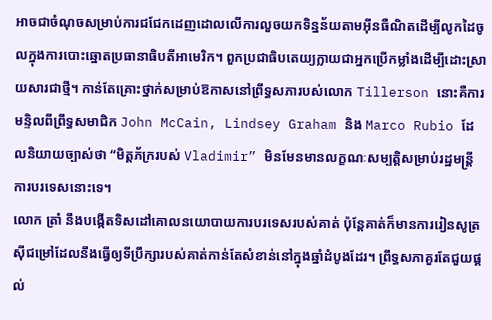អាចជាចំណុចសម្រាប់ការជជែកដេញដោលលើការលួចយកទិន្នន័យតាមអ៊ីនធឺណិតដើម្បីលូកដៃចូលក្នុងការបោះឆ្នោតប្រធានាធិបតីអាមេរិក។ ពួកប្រជាធិបតេយ្យក្លាយជាអ្នកប្រើកម្លាំងដើម្បីដោះស្រាយសារជាថ្មី។ កាន់តែគ្រោះថ្នាក់សម្រាប់ឱកាសនៅព្រឹទ្ធសភារបស់លោក Tillerson នោះគឺការមន្ទិលពីព្រឹទ្ធសមាជិក John McCain, Lindsey Graham និង Marco Rubio ដែលនិយាយច្បាស់ថា “មិត្តភ័ក្ររបស់ Vladimir” មិនមែនមានលក្ខណៈសម្បត្តិសម្រាប់រដ្ឋមន្ត្រីការបរទេសនោះទេ។
លោក ត្រាំ នឹងបង្កើតទិសដៅគោលនយោបាយការបរទេសរបស់គាត់ ប៉ុន្តែគាត់ក៏មានការរៀនសូត្រស៊ីជម្រៅដែលនឹងធ្វើឲ្យទីប្រឹក្សារបស់គាត់កាន់តែសំខាន់នៅក្នុងឆ្នាំដំបូងដែរ។ ព្រឹទ្ធសភាគួរតែជួយផ្តល់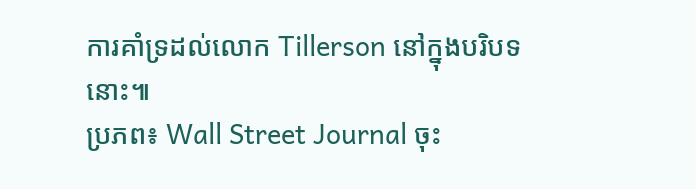ការគាំទ្រដល់លោក Tillerson នៅក្នុងបរិបទនោះ៕
ប្រភព៖ Wall Street Journal ចុះ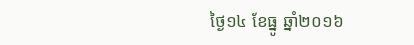ថ្ងៃ១៤ ខែធ្នូ ឆ្នាំ២០១៦